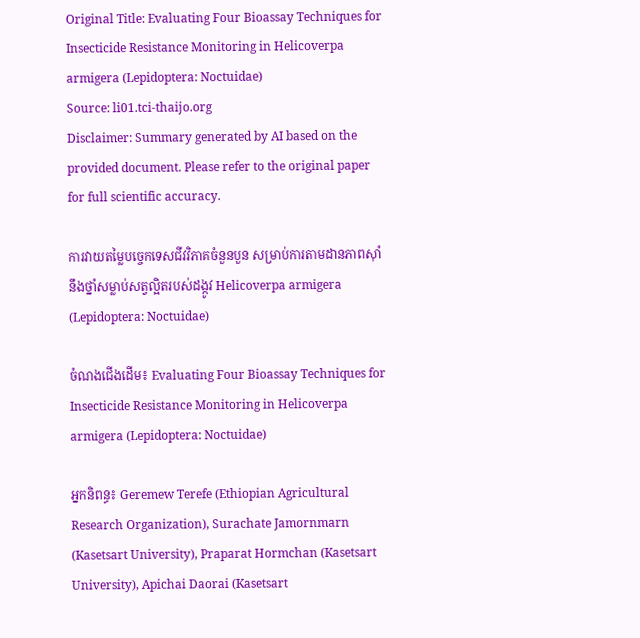Original Title: Evaluating Four Bioassay Techniques for Insecticide Resistance Monitoring in Helicoverpa armigera (Lepidoptera: Noctuidae)
Source: li01.tci-thaijo.org
Disclaimer: Summary generated by AI based on the provided document. Please refer to the original paper for full scientific accuracy.

ការវាយតម្លៃបច្ចេកទេសជីវវិភាគចំនួនបួន សម្រាប់ការតាមដានភាពស៊ាំនឹងថ្នាំសម្លាប់សត្វល្អិតរបស់ដង្កូវ Helicoverpa armigera (Lepidoptera: Noctuidae)

ចំណងជើងដើម៖ Evaluating Four Bioassay Techniques for Insecticide Resistance Monitoring in Helicoverpa armigera (Lepidoptera: Noctuidae)

អ្នកនិពន្ធ៖ Geremew Terefe (Ethiopian Agricultural Research Organization), Surachate Jamornmarn (Kasetsart University), Praparat Hormchan (Kasetsart University), Apichai Daorai (Kasetsart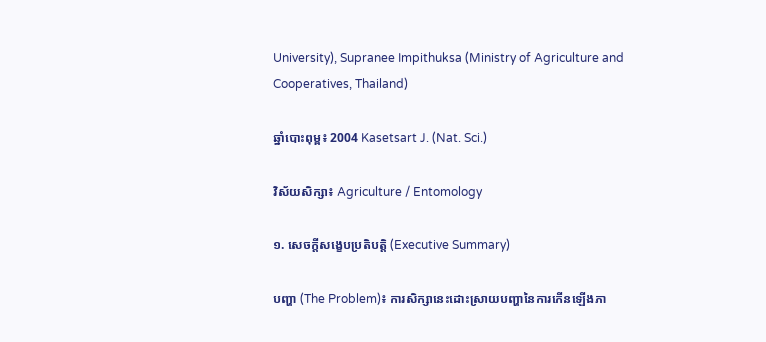University), Supranee Impithuksa (Ministry of Agriculture and Cooperatives, Thailand)

ឆ្នាំបោះពុម្ព៖ 2004 Kasetsart J. (Nat. Sci.)

វិស័យសិក្សា៖ Agriculture / Entomology

១. សេចក្តីសង្ខេបប្រតិបត្តិ (Executive Summary)

បញ្ហា (The Problem)៖ ការសិក្សានេះដោះស្រាយបញ្ហានៃការកើនឡើងភា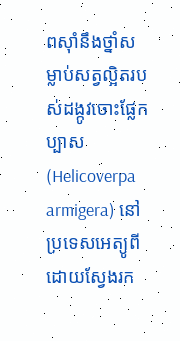ពស៊ាំនឹងថ្នាំសម្លាប់សត្វល្អិតរបស់ដង្កូវចោះផ្លែកប្បាស (Helicoverpa armigera) នៅប្រទេសអេត្យូពី ដោយស្វែងរក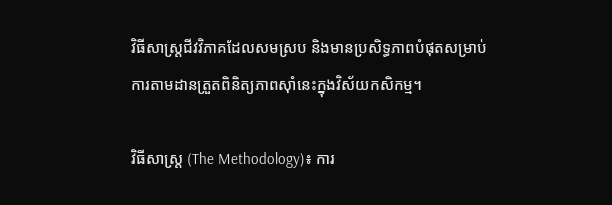វិធីសាស្ត្រជីវវិភាគដែលសមស្រប និងមានប្រសិទ្ធភាពបំផុតសម្រាប់ការតាមដានត្រួតពិនិត្យភាពស៊ាំនេះក្នុងវិស័យកសិកម្ម។

វិធីសាស្ត្រ (The Methodology)៖ ការ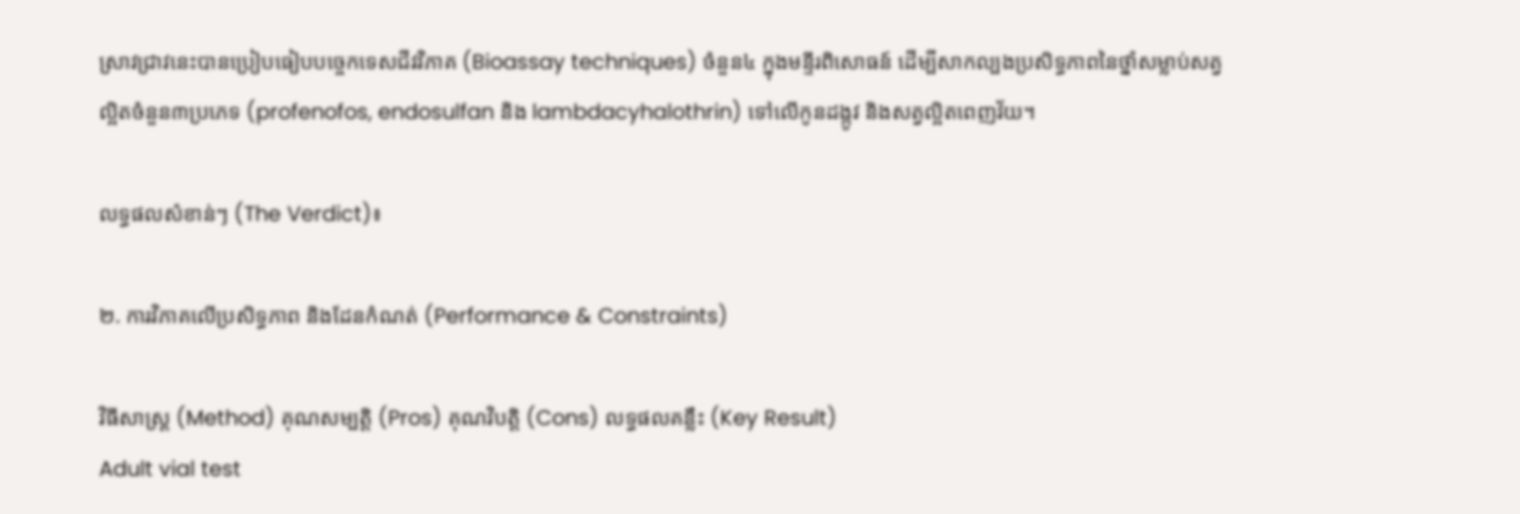ស្រាវជ្រាវនេះបានប្រៀបធៀបបច្ចេកទេសជីវវិភាគ (Bioassay techniques) ចំនួន៤ ក្នុងមន្ទីរពិសោធន៍ ដើម្បីសាកល្បងប្រសិទ្ធភាពនៃថ្នាំសម្លាប់សត្វល្អិតចំនួន៣ប្រភេទ (profenofos, endosulfan និង lambdacyhalothrin) ទៅលើកូនដង្កូវ និងសត្វល្អិតពេញវ័យ។

លទ្ធផលសំខាន់ៗ (The Verdict)៖

២. ការវិភាគលើប្រសិទ្ធភាព និងដែនកំណត់ (Performance & Constraints)

វិធីសាស្ត្រ (Method) គុណសម្បត្តិ (Pros) គុណវិបត្តិ (Cons) លទ្ធផលគន្លឹះ (Key Result)
Adult vial test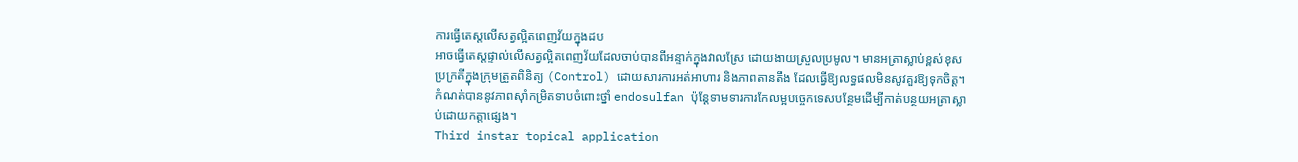ការធ្វើតេស្តលើសត្វល្អិតពេញវ័យក្នុងដប
អាចធ្វើតេស្តផ្ទាល់លើសត្វល្អិតពេញវ័យដែលចាប់បានពីអន្ទាក់ក្នុងវាលស្រែ ដោយងាយស្រួលប្រមូល។ មានអត្រាស្លាប់ខ្ពស់ខុសប្រក្រតីក្នុងក្រុមត្រួតពិនិត្យ (Control) ដោយសារការអត់អាហារ និងភាពតានតឹង ដែលធ្វើឱ្យលទ្ធផលមិនសូវគួរឱ្យទុកចិត្ត។ កំណត់បាននូវភាពស៊ាំកម្រិតទាបចំពោះថ្នាំ endosulfan ប៉ុន្តែទាមទារការកែលម្អបច្ចេកទេសបន្ថែមដើម្បីកាត់បន្ថយអត្រាស្លាប់ដោយកត្តាផ្សេង។
Third instar topical application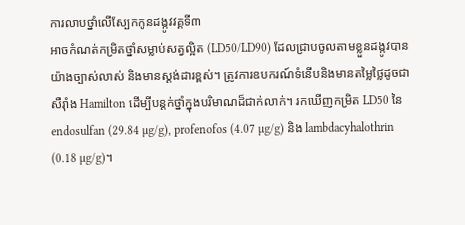ការលាបថ្នាំលើស្បែកកូនដង្កូវវគ្គទី៣
អាចកំណត់កម្រិតថ្នាំសម្លាប់សត្វល្អិត (LD50/LD90) ដែលជ្រាបចូលតាមខ្លួនដង្កូវបានយ៉ាងច្បាស់លាស់ និងមានស្តង់ដារខ្ពស់។ ត្រូវការឧបករណ៍ទំនើបនិងមានតម្លៃថ្លៃដូចជាសឺរ៉ាំង Hamilton ដើម្បីបន្តក់ថ្នាំក្នុងបរិមាណដ៏ជាក់លាក់។ រកឃើញកម្រិត LD50 នៃ endosulfan (29.84 µg/g), profenofos (4.07 µg/g) និង lambdacyhalothrin (0.18 µg/g)។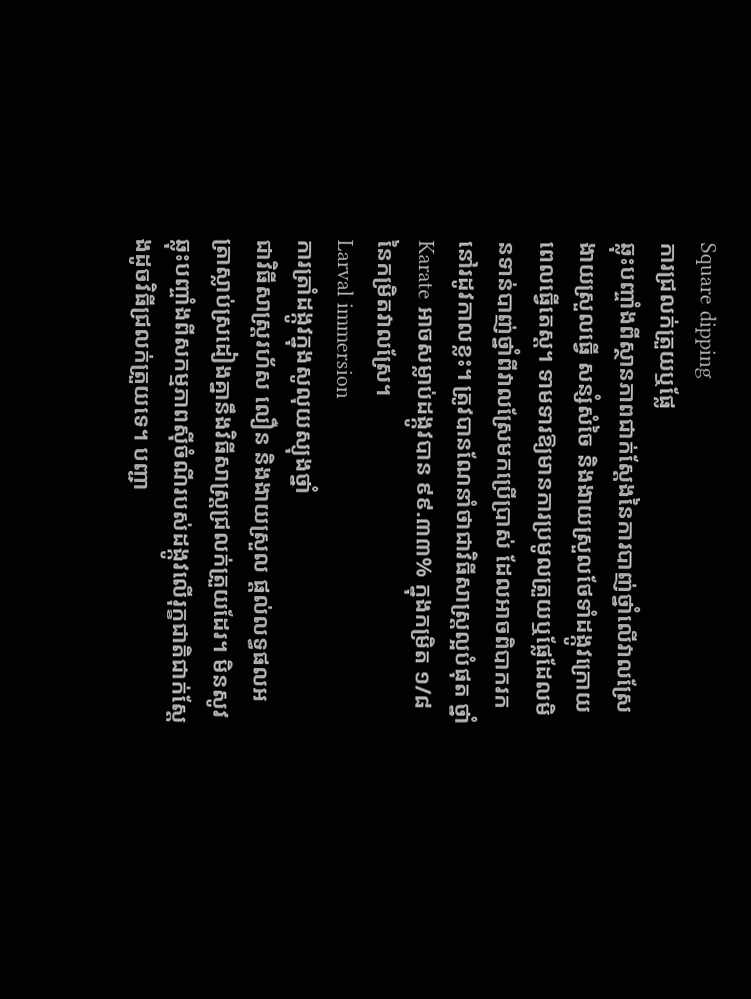Square dipping
ការជ្រលក់ត្រួយឬផ្លែ
ឆ្លុះបញ្ចាំងពីស្ថានភាពជាក់ស្តែងនៃការបាញ់ថ្នាំលើវាលស្រែ ងាយស្រួលធ្វើ សន្សំសំចៃ និងងាយស្រួលថែទាំដង្កូវក្រោយពេលធ្វើតេស្ត។ ទាមទារឱ្យមានការប្រមូលត្រួយឬផ្លែដែលមិនទាន់បាញ់ថ្នាំពីវាលស្រែមកប្រើប្រាស់ ដែលអាចពិបាករកនៅរដូវកាលខ្លះ។ ត្រូវបានណែនាំថាជាវិធីសាស្ត្រល្អបំផុត ថ្នាំ Karate អាចសម្លាប់ដង្កូវបាន ៩៩.៣៣% ក្នុងកម្រិត ១/៨ នៃកម្រិតវាលស្រែ។
Larval immersion
ការត្រាំដង្កូវក្នុងសូលុយស្យុងថ្នាំ
ជាវិធីសាស្ត្ររហ័ស លឿន និងងាយស្រួល ផ្តល់លទ្ធផលអត្រាស្លាប់ស្រដៀងគ្នានឹងវិធីសាស្ត្រជ្រលក់ត្រួយដែរ។ មិនសូវឆ្លុះបញ្ចាំងពីសកម្មភាពស៊ីចំណីរបស់ដង្កូវលើរុក្ខជាតិជាក់ស្តែងដូចវិធីជ្រលក់ត្រួយទេ។ បញ្ជា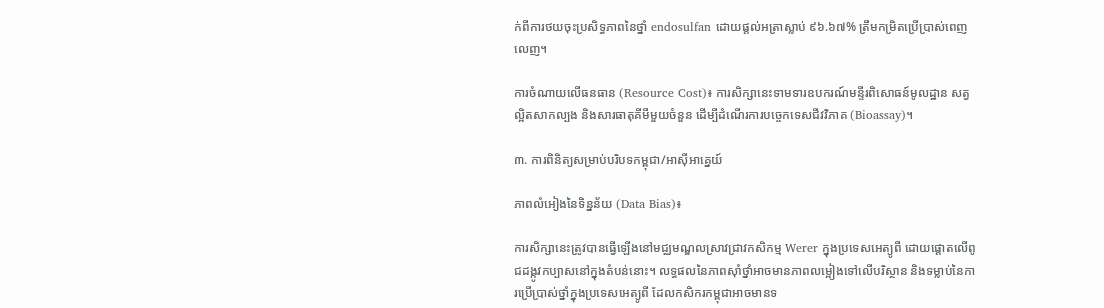ក់ពីការថយចុះប្រសិទ្ធភាពនៃថ្នាំ endosulfan ដោយផ្តល់អត្រាស្លាប់ ៩៦.៦៧% ត្រឹមកម្រិតប្រើប្រាស់ពេញលេញ។

ការចំណាយលើធនធាន (Resource Cost)៖ ការសិក្សានេះទាមទារឧបករណ៍មន្ទីរពិសោធន៍មូលដ្ឋាន សត្វល្អិតសាកល្បង និងសារធាតុគីមីមួយចំនួន ដើម្បីដំណើរការបច្ចេកទេសជីវវិភាគ (Bioassay)។

៣. ការពិនិត្យសម្រាប់បរិបទកម្ពុជា/អាស៊ីអាគ្នេយ៍

ភាពលំអៀងនៃទិន្នន័យ (Data Bias)៖

ការសិក្សានេះត្រូវបានធ្វើឡើងនៅមជ្ឈមណ្ឌលស្រាវជ្រាវកសិកម្ម Werer ក្នុងប្រទេសអេត្យូពី ដោយផ្តោតលើពូជដង្កូវកប្បាសនៅក្នុងតំបន់នោះ។ លទ្ធផលនៃភាពស៊ាំថ្នាំអាចមានភាពលម្អៀងទៅលើបរិស្ថាន និងទម្លាប់នៃការប្រើប្រាស់ថ្នាំក្នុងប្រទេសអេត្យូពី ដែលកសិករកម្ពុជាអាចមានទ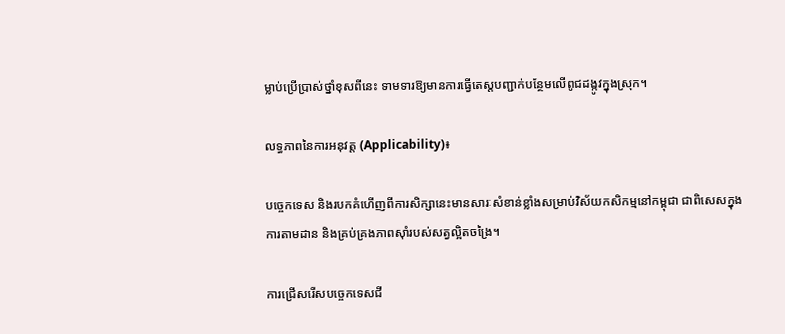ម្លាប់ប្រើប្រាស់ថ្នាំខុសពីនេះ ទាមទារឱ្យមានការធ្វើតេស្តបញ្ជាក់បន្ថែមលើពូជដង្កូវក្នុងស្រុក។

លទ្ធភាពនៃការអនុវត្ត (Applicability)៖

បច្ចេកទេស និងរបកគំហើញពីការសិក្សានេះមានសារៈសំខាន់ខ្លាំងសម្រាប់វិស័យកសិកម្មនៅកម្ពុជា ជាពិសេសក្នុងការតាមដាន និងគ្រប់គ្រងភាពស៊ាំរបស់សត្វល្អិតចង្រៃ។

ការជ្រើសរើសបច្ចេកទេសជី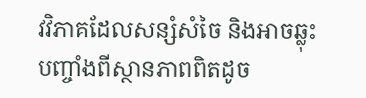វវិភាគដែលសន្សំសំចៃ និងអាចឆ្លុះបញ្ចាំងពីស្ថានភាពពិតដូច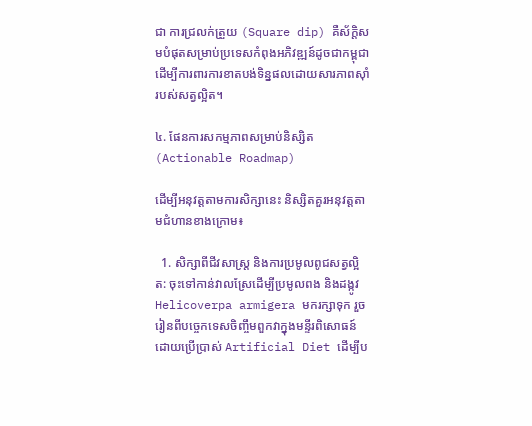ជា ការជ្រលក់ត្រួយ (Square dip) គឺស័ក្តិសមបំផុតសម្រាប់ប្រទេសកំពុងអភិវឌ្ឍន៍ដូចជាកម្ពុជា ដើម្បីការពារការខាតបង់ទិន្នផលដោយសារភាពស៊ាំរបស់សត្វល្អិត។

៤. ផែនការសកម្មភាពសម្រាប់និស្សិត (Actionable Roadmap)

ដើម្បីអនុវត្តតាមការសិក្សានេះ និស្សិតគួរអនុវត្តតាមជំហានខាងក្រោម៖

  1. សិក្សាពីជីវសាស្ត្រ និងការប្រមូលពូជសត្វល្អិត: ចុះទៅកាន់វាលស្រែដើម្បីប្រមូលពង និងដង្កូវ Helicoverpa armigera មករក្សាទុក រួចរៀនពីបច្ចេកទេសចិញ្ចឹមពួកវាក្នុងមន្ទីរពិសោធន៍ ដោយប្រើប្រាស់ Artificial Diet ដើម្បីប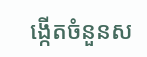ង្កើតចំនួនស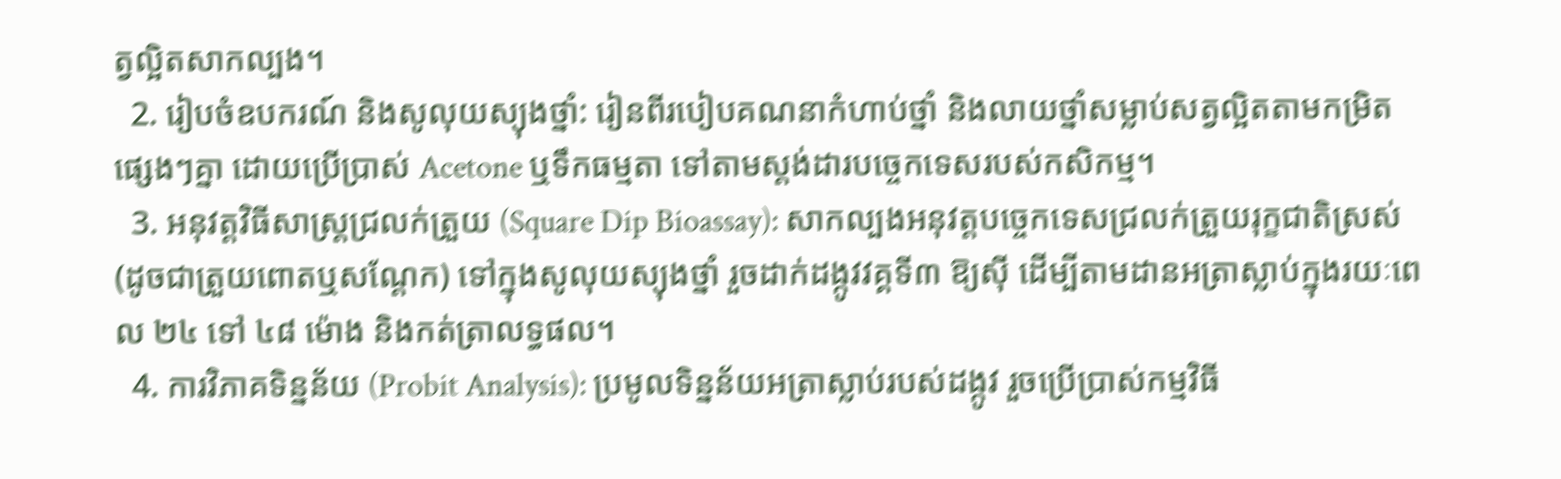ត្វល្អិតសាកល្បង។
  2. រៀបចំឧបករណ៍ និងសូលុយស្យុងថ្នាំ: រៀនពីរបៀបគណនាកំហាប់ថ្នាំ និងលាយថ្នាំសម្លាប់សត្វល្អិតតាមកម្រិតផ្សេងៗគ្នា ដោយប្រើប្រាស់ Acetone ឬទឹកធម្មតា ទៅតាមស្តង់ដារបច្ចេកទេសរបស់កសិកម្ម។
  3. អនុវត្តវិធីសាស្ត្រជ្រលក់ត្រួយ (Square Dip Bioassay): សាកល្បងអនុវត្តបច្ចេកទេសជ្រលក់ត្រួយរុក្ខជាតិស្រស់ (ដូចជាត្រួយពោតឬសណ្តែក) ទៅក្នុងសូលុយស្យុងថ្នាំ រួចដាក់ដង្កូវវគ្គទី៣ ឱ្យស៊ី ដើម្បីតាមដានអត្រាស្លាប់ក្នុងរយៈពេល ២៤ ទៅ ៤៨ ម៉ោង និងកត់ត្រាលទ្ធផល។
  4. ការវិភាគទិន្នន័យ (Probit Analysis): ប្រមូលទិន្នន័យអត្រាស្លាប់របស់ដង្កូវ រួចប្រើប្រាស់កម្មវិធី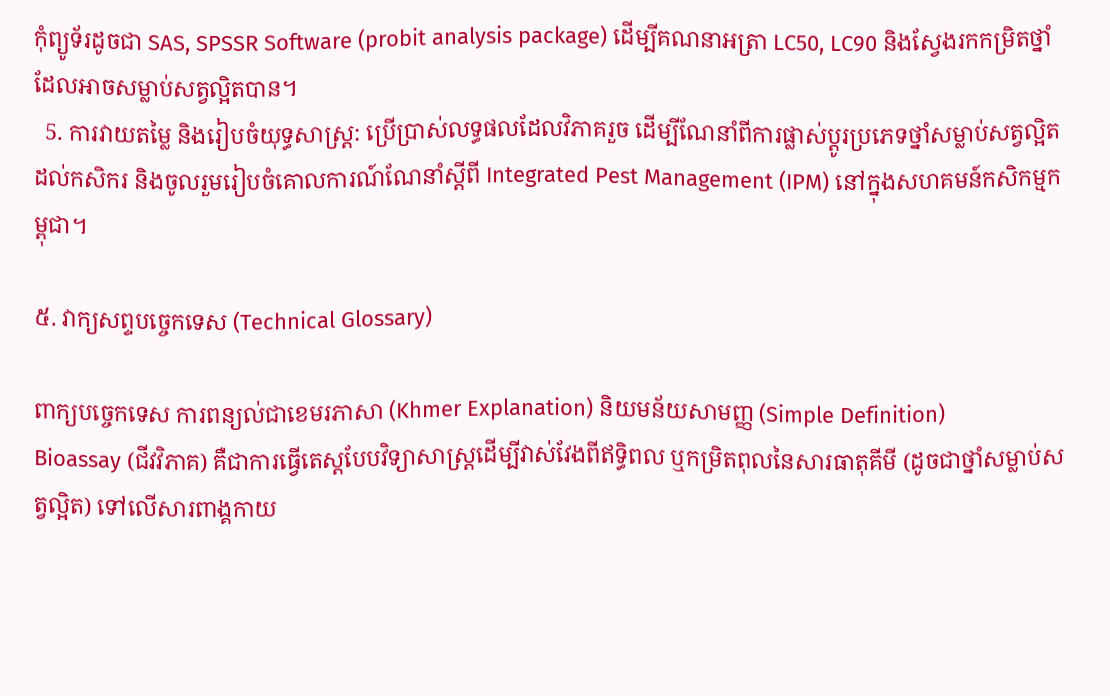កុំព្យូទ័រដូចជា SAS, SPSSR Software (probit analysis package) ដើម្បីគណនាអត្រា LC50, LC90 និងស្វែងរកកម្រិតថ្នាំដែលអាចសម្លាប់សត្វល្អិតបាន។
  5. ការវាយតម្លៃ និងរៀបចំយុទ្ធសាស្ត្រ: ប្រើប្រាស់លទ្ធផលដែលវិភាគរួច ដើម្បីណែនាំពីការផ្លាស់ប្តូរប្រភេទថ្នាំសម្លាប់សត្វល្អិតដល់កសិករ និងចូលរួមរៀបចំគោលការណ៍ណែនាំស្តីពី Integrated Pest Management (IPM) នៅក្នុងសហគមន៍កសិកម្មកម្ពុជា។

៥. វាក្យសព្ទបច្ចេកទេស (Technical Glossary)

ពាក្យបច្ចេកទេស ការពន្យល់ជាខេមរភាសា (Khmer Explanation) និយមន័យសាមញ្ញ (Simple Definition)
Bioassay (ជីវវិភាគ) គឺជាការធ្វើតេស្តបែបវិទ្យាសាស្ត្រដើម្បីវាស់វែងពីឥទ្ធិពល ឬកម្រិតពុលនៃសារធាតុគីមី (ដូចជាថ្នាំសម្លាប់សត្វល្អិត) ទៅលើសារពាង្គកាយ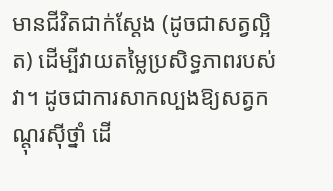មានជីវិតជាក់ស្តែង (ដូចជាសត្វល្អិត) ដើម្បីវាយតម្លៃប្រសិទ្ធភាពរបស់វា។ ដូចជាការសាកល្បងឱ្យសត្វកណ្តុរស៊ីថ្នាំ ដើ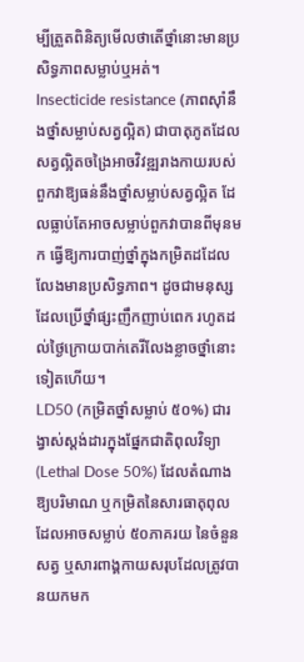ម្បីត្រួតពិនិត្យមើលថាតើថ្នាំនោះមានប្រសិទ្ធភាពសម្លាប់ឬអត់។
Insecticide resistance (ភាពស៊ាំនឹងថ្នាំសម្លាប់សត្វល្អិត) ជាបាតុភូតដែលសត្វល្អិតចង្រៃអាចវិវឌ្ឍរាងកាយរបស់ពួកវាឱ្យធន់នឹងថ្នាំសម្លាប់សត្វល្អិត ដែលធ្លាប់តែអាចសម្លាប់ពួកវាបានពីមុនមក ធ្វើឱ្យការបាញ់ថ្នាំក្នុងកម្រិតដដែលលែងមានប្រសិទ្ធភាព។ ដូចជាមនុស្សដែលប្រើថ្នាំផ្សះញឹកញាប់ពេក រហូតដល់ថ្ងៃក្រោយបាក់តេរីលែងខ្លាចថ្នាំនោះទៀតហើយ។
LD50 (កម្រិតថ្នាំសម្លាប់ ៥០%) ជារង្វាស់ស្តង់ដារក្នុងផ្នែកជាតិពុលវិទ្យា (Lethal Dose 50%) ដែលតំណាងឱ្យបរិមាណ ឬកម្រិតនៃសារធាតុពុលដែលអាចសម្លាប់ ៥០ភាគរយ នៃចំនួនសត្វ ឬសារពាង្គកាយសរុបដែលត្រូវបានយកមក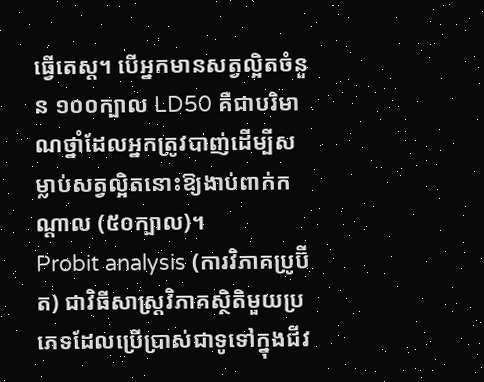ធ្វើតេស្ត។ បើអ្នកមានសត្វល្អិតចំនួន ១០០ក្បាល LD50 គឺជាបរិមាណថ្នាំដែលអ្នកត្រូវបាញ់ដើម្បីសម្លាប់សត្វល្អិតនោះឱ្យងាប់ពាក់កណ្តាល (៥០ក្បាល)។
Probit analysis (ការវិភាគប្រូប៊ីត) ជាវិធីសាស្ត្រវិភាគស្ថិតិមួយប្រភេទដែលប្រើប្រាស់ជាទូទៅក្នុងជីវ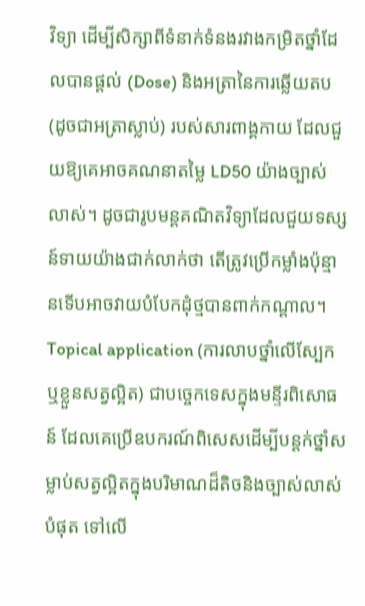វិទ្យា ដើម្បីសិក្សាពីទំនាក់ទំនងរវាងកម្រិតថ្នាំដែលបានផ្តល់ (Dose) និងអត្រានៃការឆ្លើយតប (ដូចជាអត្រាស្លាប់) របស់សារពាង្គកាយ ដែលជួយឱ្យគេអាចគណនាតម្លៃ LD50 យ៉ាងច្បាស់លាស់។ ដូចជារូបមន្តគណិតវិទ្យាដែលជួយទស្សន៍ទាយយ៉ាងជាក់លាក់ថា តើត្រូវប្រើកម្លាំងប៉ុន្មានទើបអាចវាយបំបែកដុំថ្មបានពាក់កណ្តាល។
Topical application (ការលាបថ្នាំលើស្បែក ឬខ្លួនសត្វល្អិត) ជាបច្ចេកទេសក្នុងមន្ទីរពិសោធន៍ ដែលគេប្រើឧបករណ៍ពិសេសដើម្បីបន្តក់ថ្នាំសម្លាប់សត្វល្អិតក្នុងបរិមាណដ៏តិចនិងច្បាស់លាស់បំផុត ទៅលើ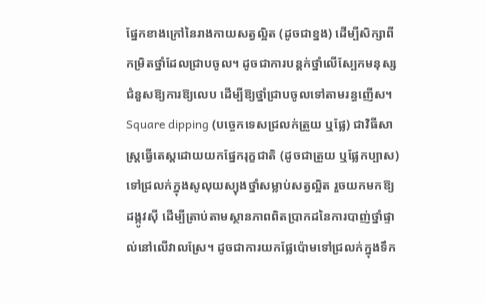ផ្នែកខាងក្រៅនៃរាងកាយសត្វល្អិត (ដូចជាខ្នង) ដើម្បីសិក្សាពីកម្រិតថ្នាំដែលជ្រាបចូល។ ដូចជាការបន្តក់ថ្នាំលើស្បែកមនុស្ស ជំនួសឱ្យការឱ្យលេប ដើម្បីឱ្យថ្នាំជ្រាបចូលទៅតាមរន្ធញើស។
Square dipping (បច្ចេកទេសជ្រលក់ត្រួយ ឬផ្លែ) ជាវិធីសាស្ត្រធ្វើតេស្តដោយយកផ្នែករុក្ខជាតិ (ដូចជាត្រួយ ឬផ្លែកប្បាស) ទៅជ្រលក់ក្នុងសូលុយស្យុងថ្នាំសម្លាប់សត្វល្អិត រួចយកមកឱ្យដង្កូវស៊ី ដើម្បីត្រាប់តាមស្ថានភាពពិតប្រាកដនៃការបាញ់ថ្នាំផ្ទាល់នៅលើវាលស្រែ។ ដូចជាការយកផ្លែប៉ោមទៅជ្រលក់ក្នុងទឹក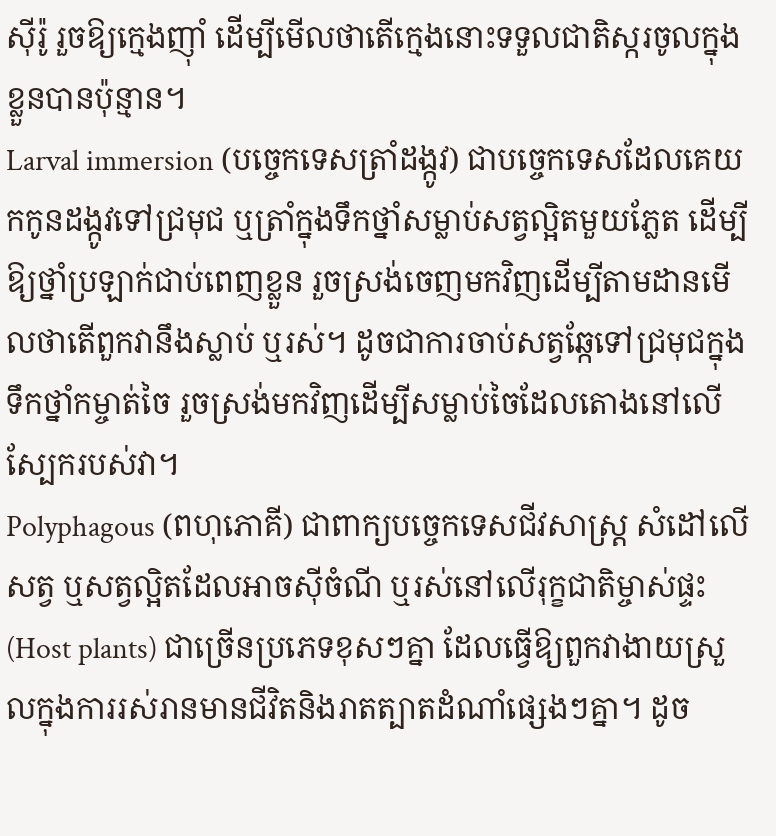ស៊ីរ៉ូ រួចឱ្យក្មេងញ៉ាំ ដើម្បីមើលថាតើក្មេងនោះទទួលជាតិស្ករចូលក្នុងខ្លួនបានប៉ុន្មាន។
Larval immersion (បច្ចេកទេសត្រាំដង្កូវ) ជាបច្ចេកទេសដែលគេយកកូនដង្កូវទៅជ្រមុជ ឬត្រាំក្នុងទឹកថ្នាំសម្លាប់សត្វល្អិតមួយភ្លែត ដើម្បីឱ្យថ្នាំប្រឡាក់ជាប់ពេញខ្លួន រួចស្រង់ចេញមកវិញដើម្បីតាមដានមើលថាតើពួកវានឹងស្លាប់ ឬរស់។ ដូចជាការចាប់សត្វឆ្កែទៅជ្រមុជក្នុងទឹកថ្នាំកម្ចាត់ចៃ រួចស្រង់មកវិញដើម្បីសម្លាប់ចៃដែលតោងនៅលើស្បែករបស់វា។
Polyphagous (ពហុភោគី) ជាពាក្យបច្ចេកទេសជីវសាស្រ្ត សំដៅលើសត្វ ឬសត្វល្អិតដែលអាចស៊ីចំណី ឬរស់នៅលើរុក្ខជាតិម្ចាស់ផ្ទះ (Host plants) ជាច្រើនប្រភេទខុសៗគ្នា ដែលធ្វើឱ្យពួកវាងាយស្រួលក្នុងការរស់រានមានជីវិតនិងរាតត្បាតដំណាំផ្សេងៗគ្នា។ ដូច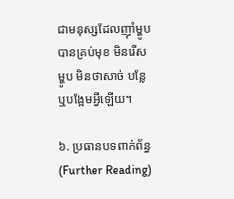ជាមនុស្សដែលញ៉ាំម្ហូបបានគ្រប់មុខ មិនរើសម្ហូប មិនថាសាច់ បន្លែ ឬបង្អែមអ្វីឡើយ។

៦. ប្រធានបទពាក់ព័ន្ធ (Further Reading)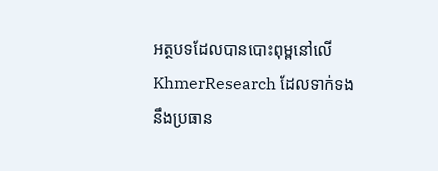អត្ថបទដែលបានបោះពុម្ពនៅលើ KhmerResearch ដែលទាក់ទងនឹងប្រធាន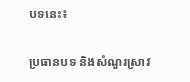បទនេះ៖

ប្រធានបទ និងសំណួរស្រាវ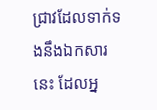ជ្រាវដែលទាក់ទងនឹងឯកសារនេះ ដែលអ្ន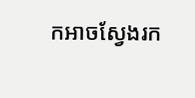កអាចស្វែងរក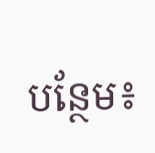បន្ថែម៖